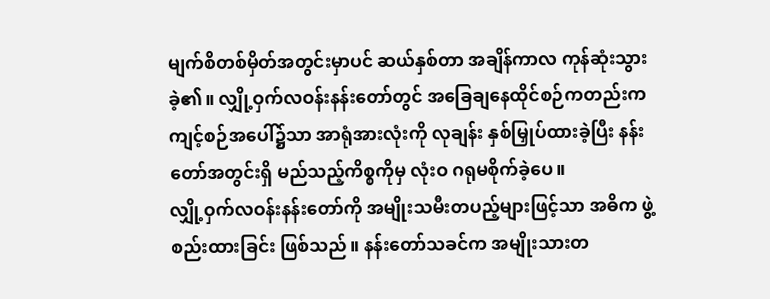မျက်စိတစ်မှိတ်အတွင်းမှာပင် ဆယ်နှစ်တာ အချိန်ကာလ ကုန်ဆုံးသွားခဲ့၏။ လျှို့ဝှက်လဝန်းနန်းတော်တွင် အခြေချနေထိုင်စဉ်ကတည်းက ကျင့်စဉ်အပေါ်၌သာ အာရုံအားလုံးကို လုချန်း နှစ်မြှုပ်ထားခဲ့ပြီး နန်းတော်အတွင်းရှိ မည်သည့်ကိစ္စကိုမှ လုံးဝ ဂရုမစိုက်ခဲ့ပေ။
လျှို့ဝှက်လဝန်းနန်းတော်ကို အမျိုးသမီးတပည့်များဖြင့်သာ အဓိက ဖွဲ့စည်းထားခြင်း ဖြစ်သည်။ နန်းတော်သခင်က အမျိုးသားတ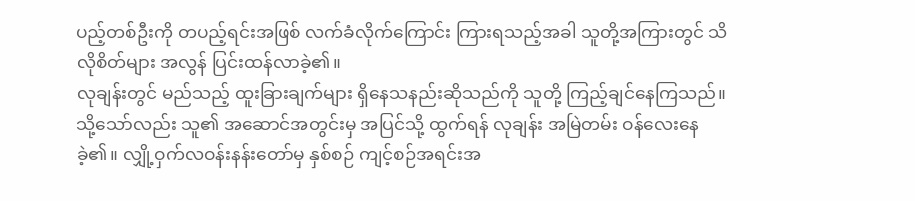ပည့်တစ်ဦးကို တပည့်ရင်းအဖြစ် လက်ခံလိုက်ကြောင်း ကြားရသည့်အခါ သူတို့အကြားတွင် သိလိုစိတ်များ အလွန် ပြင်းထန်လာခဲ့၏။
လုချန်းတွင် မည်သည့် ထူးခြားချက်များ ရှိနေသနည်းဆိုသည်ကို သူတို့ ကြည့်ချင်နေကြသည်။
သို့သော်လည်း သူ၏ အဆောင်အတွင်းမှ အပြင်သို့ ထွက်ရန် လုချန်း အမြဲတမ်း ဝန်လေးနေခဲ့၏။ လျှို့ဝှက်လဝန်းနန်းတော်မှ နှစ်စဉ် ကျင့်စဉ်အရင်းအ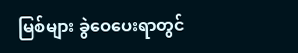မြစ်များ ခွဲဝေပေးရာတွင်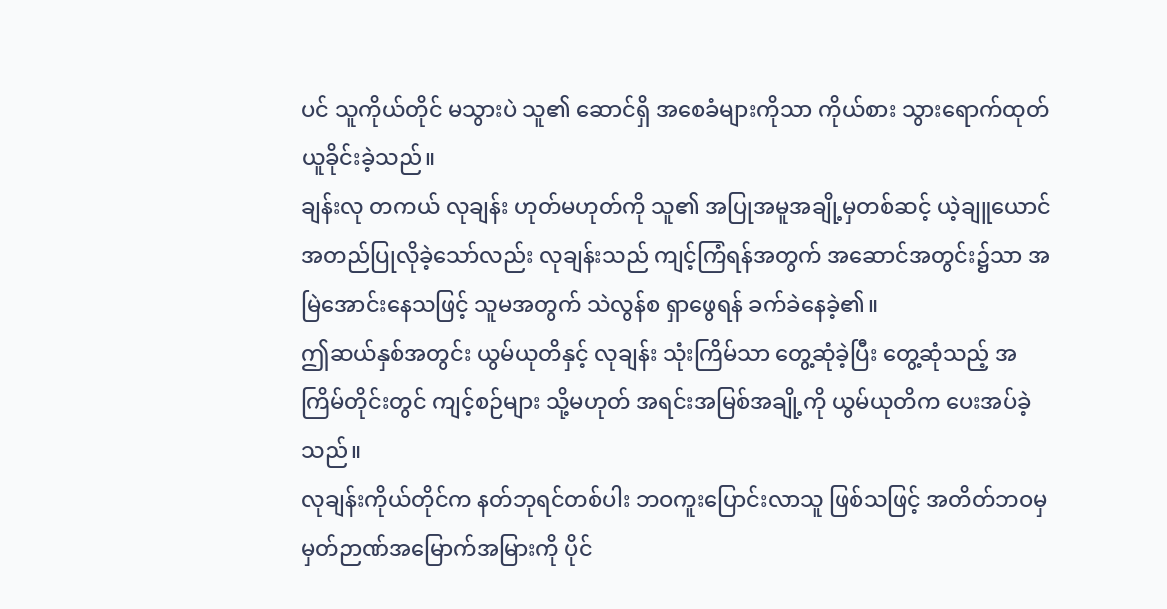ပင် သူကိုယ်တိုင် မသွားပဲ သူ၏ ဆောင်ရှိ အစေခံများကိုသာ ကိုယ်စား သွားရောက်ထုတ်ယူခိုင်းခဲ့သည်။
ချန်းလု တကယ် လုချန်း ဟုတ်မဟုတ်ကို သူ၏ အပြုအမူအချို့မှတစ်ဆင့် ယဲ့ချူယောင် အတည်ပြုလိုခဲ့သော်လည်း လုချန်းသည် ကျင့်ကြံရန်အတွက် အဆောင်အတွင်း၌သာ အမြဲအောင်းနေသဖြင့် သူမအတွက် သဲလွန်စ ရှာဖွေရန် ခက်ခဲနေခဲ့၏။
ဤဆယ်နှစ်အတွင်း ယွမ်ယုတိနှင့် လုချန်း သုံးကြိမ်သာ တွေ့ဆုံခဲ့ပြီး တွေ့ဆုံသည့် အကြိမ်တိုင်းတွင် ကျင့်စဉ်များ သို့မဟုတ် အရင်းအမြစ်အချို့ကို ယွမ်ယုတိက ပေးအပ်ခဲ့သည်။
လုချန်းကိုယ်တိုင်က နတ်ဘုရင်တစ်ပါး ဘဝကူးပြောင်းလာသူ ဖြစ်သဖြင့် အတိတ်ဘဝမှ မှတ်ဉာဏ်အမြောက်အမြားကို ပိုင်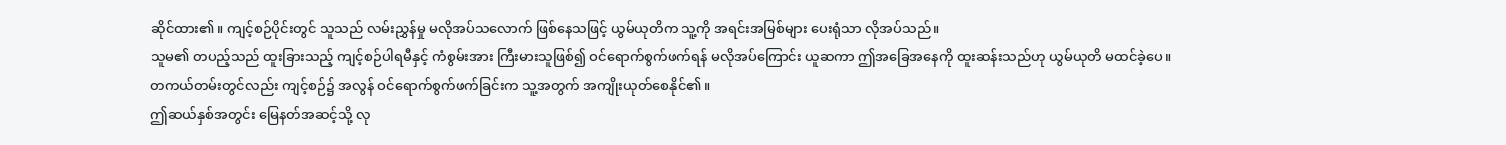ဆိုင်ထား၏။ ကျင့်စဉ်ပိုင်းတွင် သူသည် လမ်းညွှန်မှု မလိုအပ်သလောက် ဖြစ်နေသဖြင့် ယွမ်ယုတိက သူ့ကို အရင်းအမြစ်များ ပေးရုံသာ လိုအပ်သည်။
သူမ၏ တပည့်သည် ထူးခြားသည့် ကျင့်စဉ်ပါရမီနှင့် ကံစွမ်းအား ကြီးမားသူဖြစ်၍ ဝင်ရောက်စွက်ဖက်ရန် မလိုအပ်ကြောင်း ယူဆကာ ဤအခြေအနေကို ထူးဆန်းသည်ဟု ယွမ်ယုတိ မထင်ခဲ့ပေ။ တကယ်တမ်းတွင်လည်း ကျင့်စဉ်၌ အလွန် ဝင်ရောက်စွက်ဖက်ခြင်းက သူ့အတွက် အကျိုးယုတ်စေနိုင်၏။
ဤဆယ်နှစ်အတွင်း မြေနတ်အဆင့်သို့ လု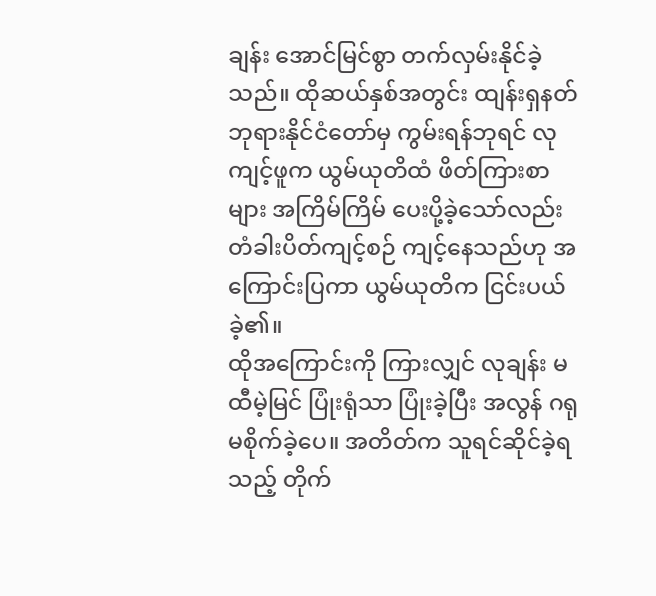ချန်း အောင်မြင်စွာ တက်လှမ်းနိုင်ခဲ့သည်။ ထိုဆယ်နှစ်အတွင်း ထျန်းရှနတ်ဘုရားနိုင်ငံတော်မှ ကွမ်းရန်ဘုရင် လုကျင့်ဖူက ယွမ်ယုတိထံ ဖိတ်ကြားစာများ အကြိမ်ကြိမ် ပေးပို့ခဲ့သော်လည်း တံခါးပိတ်ကျင့်စဉ် ကျင့်နေသည်ဟု အကြောင်းပြကာ ယွမ်ယုတိက ငြင်းပယ်ခဲ့၏။
ထိုအကြောင်းကို ကြားလျှင် လုချန်း မထီမဲ့မြင် ပြုံးရုံသာ ပြုံးခဲ့ပြီး အလွန် ဂရုမစိုက်ခဲ့ပေ။ အတိတ်က သူရင်ဆိုင်ခဲ့ရသည့် တိုက်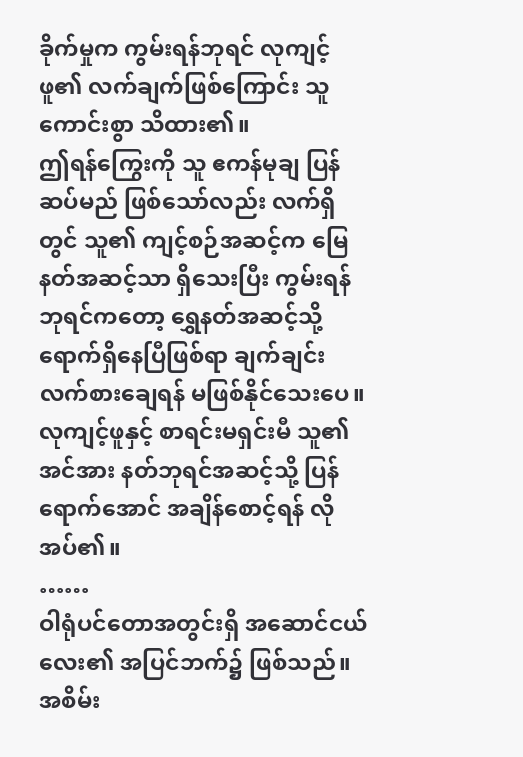ခိုက်မှုက ကွမ်းရန်ဘုရင် လုကျင့်ဖူ၏ လက်ချက်ဖြစ်ကြောင်း သူ ကောင်းစွာ သိထား၏။
ဤရန်ကြွေးကို သူ ဧကန်မုချ ပြန်ဆပ်မည် ဖြစ်သော်လည်း လက်ရှိတွင် သူ၏ ကျင့်စဉ်အဆင့်က မြေနတ်အဆင့်သာ ရှိသေးပြီး ကွမ်းရန်ဘုရင်ကတော့ ရွှေနတ်အဆင့်သို့ ရောက်ရှိနေပြီဖြစ်ရာ ချက်ချင်း လက်စားချေရန် မဖြစ်နိုင်သေးပေ။ လုကျင့်ဖူနှင့် စာရင်းမရှင်းမီ သူ၏ အင်အား နတ်ဘုရင်အဆင့်သို့ ပြန်ရောက်အောင် အချိန်စောင့်ရန် လိုအပ်၏။
……
ဝါရုံပင်တောအတွင်းရှိ အဆောင်ငယ်လေး၏ အပြင်ဘက်၌ ဖြစ်သည်။
အစိမ်း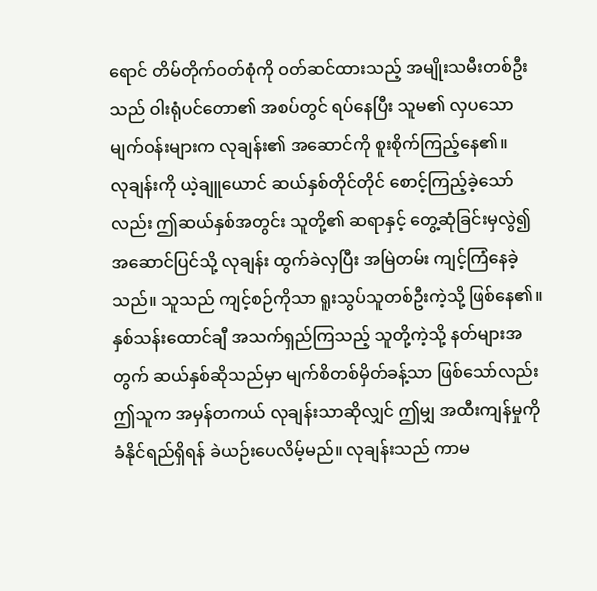ရောင် တိမ်တိုက်ဝတ်စုံကို ဝတ်ဆင်ထားသည့် အမျိုးသမီးတစ်ဦးသည် ဝါးရုံပင်တော၏ အစပ်တွင် ရပ်နေပြီး သူမ၏ လှပသော မျက်ဝန်းများက လုချန်း၏ အဆောင်ကို စူးစိုက်ကြည့်နေ၏။
လုချန်းကို ယဲ့ချူယောင် ဆယ်နှစ်တိုင်တိုင် စောင့်ကြည့်ခဲ့သော်လည်း ဤဆယ်နှစ်အတွင်း သူတို့၏ ဆရာနှင့် တွေ့ဆုံခြင်းမှလွဲ၍ အဆောင်ပြင်သို့ လုချန်း ထွက်ခဲလှပြီး အမြဲတမ်း ကျင့်ကြံနေခဲ့သည်။ သူသည် ကျင့်စဉ်ကိုသာ ရူးသွပ်သူတစ်ဦးကဲ့သို့ ဖြစ်နေ၏။
နှစ်သန်းထောင်ချီ အသက်ရှည်ကြသည့် သူတို့ကဲ့သို့ နတ်များအတွက် ဆယ်နှစ်ဆိုသည်မှာ မျက်စိတစ်မှိတ်ခန့်သာ ဖြစ်သော်လည်း ဤသူက အမှန်တကယ် လုချန်းသာဆိုလျှင် ဤမျှ အထီးကျန်မှုကို ခံနိုင်ရည်ရှိရန် ခဲယဉ်းပေလိမ့်မည်။ လုချန်းသည် ကာမ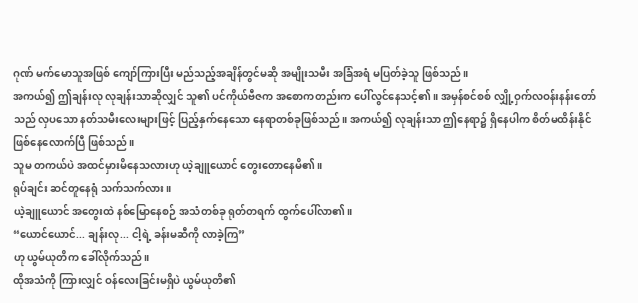ဂုဏ် မက်မောသူအဖြစ် ကျော်ကြားပြီး မည်သည့်အချိန်တွင်မဆို အမျိုးသမီး အခြံအရံ မပြတ်ခဲ့သူ ဖြစ်သည်။
အကယ်၍ ဤချန်းလု လုချန်းသာဆိုလျှင် သူ၏ ပင်ကိုယ်ဗီဇက အစောကတည်းက ပေါ်လွင်နေသင့်၏။ အမှန်စင်စစ် လျှို့ဝှက်လဝန်းနန်းတော်သည် လှပသော နတ်သမီးလေးများဖြင့် ပြည့်နှက်နေသော နေရာတစ်ခုဖြစ်သည်။ အကယ်၍ လုချန်းသာ ဤနေရာ၌ ရှိနေပါက စိတ်မထိန်းနိုင် ဖြစ်နေလောက်ပြီ ဖြစ်သည်။
သူမ တကယ်ပဲ အထင်မှားမိနေသလားဟု ယဲ့ချူယောင် တွေးတောနေမိ၏။
ရုပ်ချင်း ဆင်တူနေရုံ သက်သက်လား။
ယဲ့ချူယောင် အတွေးထဲ နစ်မြောနေစဉ် အသံတစ်ခု ရုတ်တရက် ထွက်ပေါ်လာ၏။
“ယောင်ယောင်... ချန်းလု... ငါ့ရဲ့ ခန်းမဆီကို လာခဲ့ကြ”
ဟု ယွမ်ယုတိက ခေါ်လိုက်သည်။
ထိုအသံကို ကြားလျှင် ဝန်လေးခြင်းမရှိပဲ ယွမ်ယုတိ၏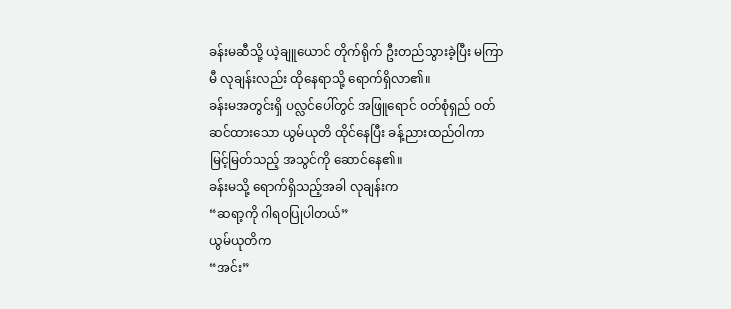ခန်းမဆီသို့ ယဲ့ချူယောင် တိုက်ရိုက် ဦးတည်သွားခဲ့ပြီး မကြာမီ လုချန်းလည်း ထိုနေရာသို့ ရောက်ရှိလာ၏။
ခန်းမအတွင်းရှိ ပလ္လင်ပေါ်တွင် အဖြူရောင် ဝတ်စုံရှည် ဝတ်ဆင်ထားသော ယွမ်ယုတိ ထိုင်နေပြီး ခန့်ညားထည်ဝါကာ မြင့်မြတ်သည့် အသွင်ကို ဆောင်နေ၏။
ခန်းမသို့ ရောက်ရှိသည့်အခါ လုချန်းက
“ဆရာ့ကို ဂါရဝပြုပါတယ်”
ယွမ်ယုတိက
“အင်း”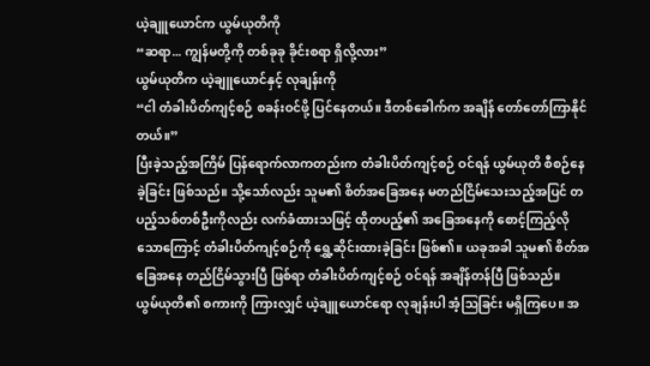ယဲ့ချူယောင်က ယွမ်ယုတိကို
“ဆရာ... ကျွန်မတို့ကို တစ်ခုခု ခိုင်းစရာ ရှိလို့လား”
ယွမ်ယုတိက ယဲ့ချူယောင်နှင့် လုချန်းကို
“ငါ တံခါးပိတ်ကျင့်စဉ် စခန်းဝင်ဖို့ ပြင်နေတယ်။ ဒီတစ်ခေါက်က အချိန် တော်တော်ကြာနိုင်တယ်။”
ပြီးခဲ့သည့်အကြိမ် ပြန်ရောက်လာကတည်းက တံခါးပိတ်ကျင့်စဉ် ဝင်ရန် ယွမ်ယုတိ စီစဉ်နေခဲ့ခြင်း ဖြစ်သည်။ သို့သော်လည်း သူမ၏ စိတ်အခြေအနေ မတည်ငြိမ်သေးသည့်အပြင် တပည့်သစ်တစ်ဦးကိုလည်း လက်ခံထားသဖြင့် ထိုတပည့်၏ အခြေအနေကို စောင့်ကြည့်လိုသောကြောင့် တံခါးပိတ်ကျင့်စဉ်ကို ရွှေ့ဆိုင်းထားခဲ့ခြင်း ဖြစ်၏။ ယခုအခါ သူမ၏ စိတ်အခြေအနေ တည်ငြိမ်သွားပြီ ဖြစ်ရာ တံခါးပိတ်ကျင့်စဉ် ဝင်ရန် အချိန်တန်ပြီ ဖြစ်သည်။
ယွမ်ယုတိ၏ စကားကို ကြားလျှင် ယဲ့ချူယောင်ရော လုချန်းပါ အံ့သြခြင်း မရှိကြပေ။ အ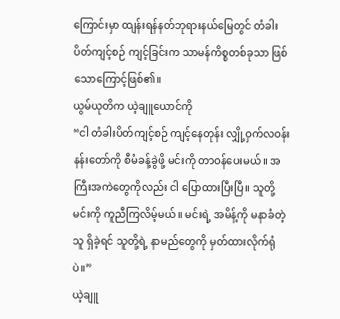ကြောင်းမှာ ထျန်းရန်နတ်ဘုရားနယ်မြေတွင် တံခါးပိတ်ကျင့်စဉ် ကျင့်ခြင်းက သာမန်ကိစ္စတစ်ခုသာ ဖြစ်သောကြောင့်ဖြစ်၏။
ယွမ်ယုတိက ယဲ့ချူယောင်ကို
“ငါ တံခါးပိတ်ကျင့်စဉ် ကျင့်နေတုန်း လျှို့ဝှက်လဝန်းနန်းတော်ကို စီမံခန့်ခွဲဖို့ မင်းကို တာဝန်ပေးမယ်။ အကြီးအကဲတွေကိုလည်း ငါ ပြောထားပြီးပြီ။ သူတို့ မင်းကို ကူညီကြလိမ့်မယ်။ မင်းရဲ့ အမိန့်ကို မနာခံတဲ့သူ ရှိခဲ့ရင် သူတို့ရဲ့ နာမည်တွေကို မှတ်ထားလိုက်ရုံပဲ။”
ယဲ့ချူ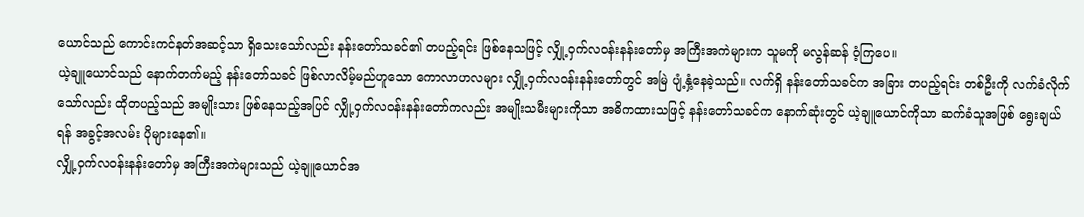ယောင်သည် ကောင်းကင်နတ်အဆင့်သာ ရှိသေးသော်လည်း နန်းတော်သခင်၏ တပည့်ရင်း ဖြစ်နေသဖြင့် လျှို့ဝှက်လဝန်းနန်းတော်မှ အကြီးအကဲများက သူမကို မလွန်ဆန် ဝံ့ကြပေ။
ယဲ့ချူယောင်သည် နောက်တက်မည့် နန်းတော်သခင် ဖြစ်လာလိမ့်မည်ဟူသော ကောလာဟလများ လျှို့ဝှက်လဝန်းနန်းတော်တွင် အမြဲ ပျံ့နှံ့နေခဲ့သည်။ လက်ရှိ နန်းတော်သခင်က အခြား တပည့်ရင်း တစ်ဦးကို လက်ခံလိုက်သော်လည်း ထိုတပည့်သည် အမျိုးသား ဖြစ်နေသည့်အပြင် လျှို့ဝှက်လဝန်းနန်းတော်ကလည်း အမျိုးသမီးများကိုသာ အဓိကထားသဖြင့် နန်းတော်သခင်က နောက်ဆုံးတွင် ယဲ့ချူယောင်ကိုသာ ဆက်ခံသူအဖြစ် ရွေးချယ်ရန် အခွင့်အလမ်း ပိုများနေ၏။
လျှို့ဝှက်လဝန်းနန်းတော်မှ အကြီးအကဲများသည် ယဲ့ချူယောင်အ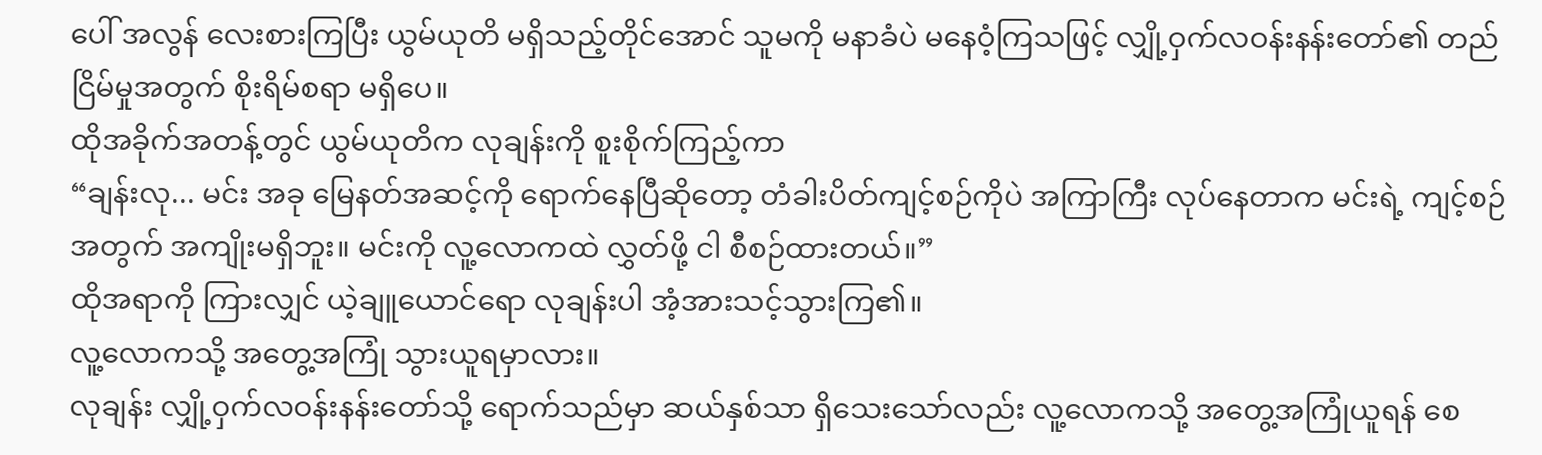ပေါ် အလွန် လေးစားကြပြီး ယွမ်ယုတိ မရှိသည့်တိုင်အောင် သူမကို မနာခံပဲ မနေဝံ့ကြသဖြင့် လျှို့ဝှက်လဝန်းနန်းတော်၏ တည်ငြိမ်မှုအတွက် စိုးရိမ်စရာ မရှိပေ။
ထိုအခိုက်အတန့်တွင် ယွမ်ယုတိက လုချန်းကို စူးစိုက်ကြည့်ကာ
“ချန်းလု... မင်း အခု မြေနတ်အဆင့်ကို ရောက်နေပြီဆိုတော့ တံခါးပိတ်ကျင့်စဉ်ကိုပဲ အကြာကြီး လုပ်နေတာက မင်းရဲ့ ကျင့်စဉ်အတွက် အကျိုးမရှိဘူး။ မင်းကို လူ့လောကထဲ လွှတ်ဖို့ ငါ စီစဉ်ထားတယ်။”
ထိုအရာကို ကြားလျှင် ယဲ့ချူယောင်ရော လုချန်းပါ အံ့အားသင့်သွားကြ၏။
လူ့လောကသို့ အတွေ့အကြုံ သွားယူရမှာလား။
လုချန်း လျှို့ဝှက်လဝန်းနန်းတော်သို့ ရောက်သည်မှာ ဆယ်နှစ်သာ ရှိသေးသော်လည်း လူ့လောကသို့ အတွေ့အကြုံယူရန် စေ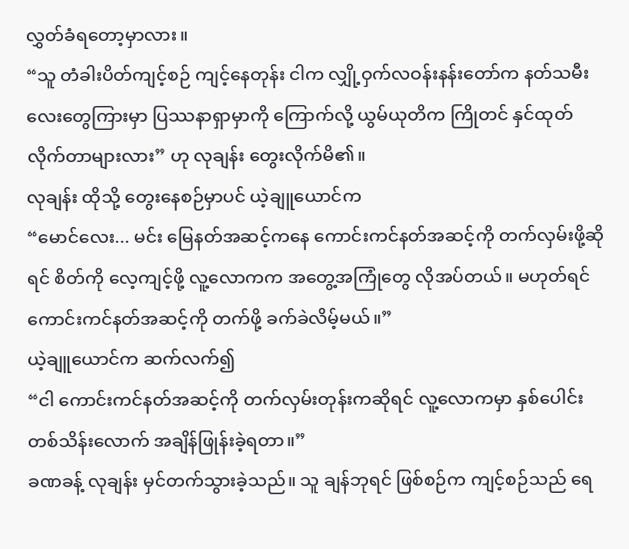လွှတ်ခံရတော့မှာလား။
“သူ တံခါးပိတ်ကျင့်စဉ် ကျင့်နေတုန်း ငါက လျှို့ဝှက်လဝန်းနန်းတော်က နတ်သမီးလေးတွေကြားမှာ ပြဿနာရှာမှာကို ကြောက်လို့ ယွမ်ယုတိက ကြိုတင် နှင်ထုတ်လိုက်တာများလား” ဟု လုချန်း တွေးလိုက်မိ၏။
လုချန်း ထိုသို့ တွေးနေစဉ်မှာပင် ယဲ့ချူယောင်က
“မောင်လေး... မင်း မြေနတ်အဆင့်ကနေ ကောင်းကင်နတ်အဆင့်ကို တက်လှမ်းဖို့ဆိုရင် စိတ်ကို လေ့ကျင့်ဖို့ လူ့လောကက အတွေ့အကြုံတွေ လိုအပ်တယ်။ မဟုတ်ရင် ကောင်းကင်နတ်အဆင့်ကို တက်ဖို့ ခက်ခဲလိမ့်မယ်။”
ယဲ့ချူယောင်က ဆက်လက်၍
“ငါ ကောင်းကင်နတ်အဆင့်ကို တက်လှမ်းတုန်းကဆိုရင် လူ့လောကမှာ နှစ်ပေါင်း တစ်သိန်းလောက် အချိန်ဖြုန်းခဲ့ရတာ။”
ခဏခန့် လုချန်း မှင်တက်သွားခဲ့သည်။ သူ ချန်ဘုရင် ဖြစ်စဉ်က ကျင့်စဉ်သည် ရေ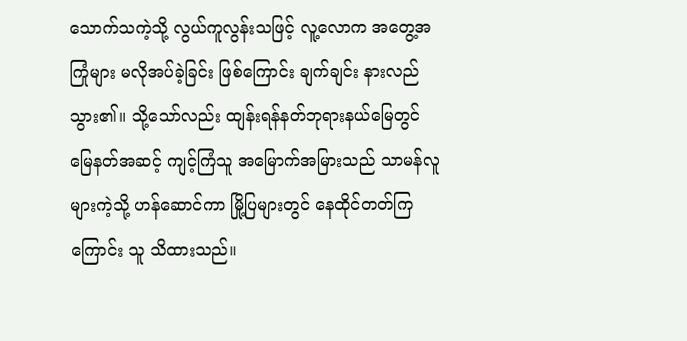သောက်သကဲ့သို့ လွယ်ကူလွန်းသဖြင့် လူ့လောက အတွေ့အကြုံများ မလိုအပ်ခဲ့ခြင်း ဖြစ်ကြောင်း ချက်ချင်း နားလည်သွား၏။ သို့သော်လည်း ထျန်းရန်နတ်ဘုရားနယ်မြေတွင် မြေနတ်အဆင့် ကျင့်ကြံသူ အမြောက်အမြားသည် သာမန်လူများကဲ့သို့ ဟန်ဆောင်ကာ မြို့ပြများတွင် နေထိုင်တတ်ကြကြောင်း သူ သိထားသည်။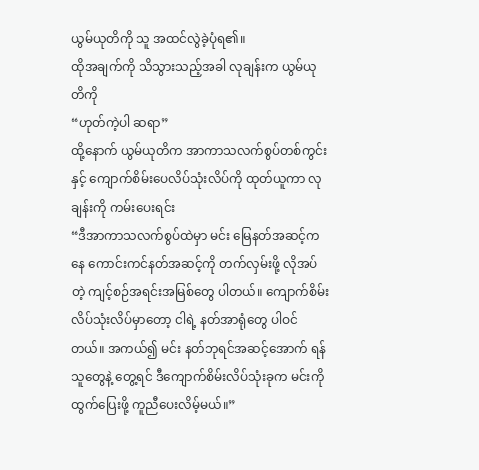ယွမ်ယုတိကို သူ အထင်လွဲခဲ့ပုံရ၏။
ထိုအချက်ကို သိသွားသည့်အခါ လုချန်းက ယွမ်ယုတိကို
“ဟုတ်ကဲ့ပါ ဆရာ”
ထို့နောက် ယွမ်ယုတိက အာကာသလက်စွပ်တစ်ကွင်းနှင့် ကျောက်စိမ်းပေလိပ်သုံးလိပ်ကို ထုတ်ယူကာ လုချန်းကို ကမ်းပေးရင်း
“ဒီအာကာသလက်စွပ်ထဲမှာ မင်း မြေနတ်အဆင့်ကနေ ကောင်းကင်နတ်အဆင့်ကို တက်လှမ်းဖို့ လိုအပ်တဲ့ ကျင့်စဉ်အရင်းအမြစ်တွေ ပါတယ်။ ကျောက်စိမ်းလိပ်သုံးလိပ်မှာတော့ ငါရဲ့ နတ်အာရုံတွေ ပါဝင်တယ်။ အကယ်၍ မင်း နတ်ဘုရင်အဆင့်အောက် ရန်သူတွေနဲ့ တွေ့ရင် ဒီကျောက်စိမ်းလိပ်သုံးခုက မင်းကို ထွက်ပြေးဖို့ ကူညီပေးလိမ့်မယ်။”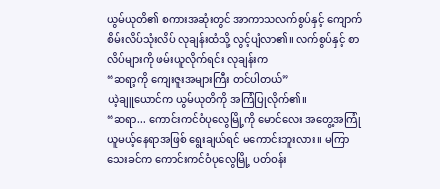ယွမ်ယုတိ၏ စကားအဆုံးတွင် အာကာသလက်စွပ်နှင့် ကျောက်စိမ်းလိပ်သုံးလိပ် လုချန်းထံသို့ လွင့်ပျံလာ၏။ လက်စွပ်နှင့် စာလိပ်များကို ဖမ်းယူလိုက်ရင်း လုချန်းက
“ဆရာ့ကို ကျေးဇူးအများကြီး တင်ပါတယ်”
ယဲ့ချူယောင်က ယွမ်ယုတိကို အကြံပြုလိုက်၏။
“ဆရာ... ကောင်းကင်ဝံပုလွေမြို့ကို မောင်လေး အတွေ့အကြုံယူမယ့်နေရာအဖြစ် ရွေးချယ်ရင် မကောင်းဘူးလား။ မကြာသေးခင်က ကောင်းကင်ဝံပုလွေမြို့ ပတ်ဝန်း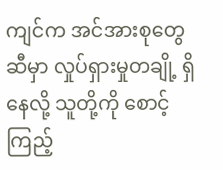ကျင်က အင်အားစုတွေဆီမှာ လှုပ်ရှားမှုတချို့ ရှိနေလို့ သူတို့ကို စောင့်ကြည့်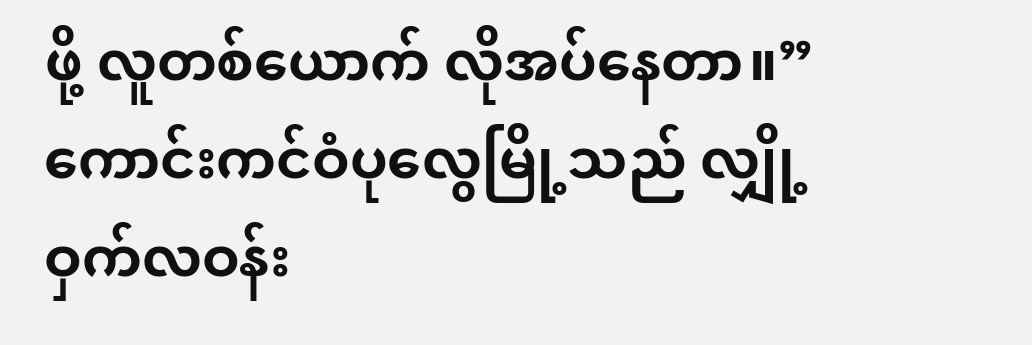ဖို့ လူတစ်ယောက် လိုအပ်နေတာ။”
ကောင်းကင်ဝံပုလွေမြို့သည် လျှို့ဝှက်လဝန်း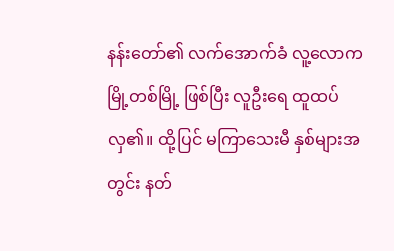နန်းတော်၏ လက်အောက်ခံ လူ့လောကမြို့တစ်မြို့ ဖြစ်ပြီး လူဦးရေ ထူထပ်လှ၏။ ထို့ပြင် မကြာသေးမီ နှစ်များအတွင်း နတ်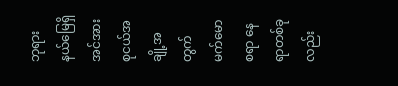ဘုရားနယ်မြေရှိ အင်အားစုငယ်အချို့အတွက် မက်မောစရာ နေရာတစ်ခုလည်း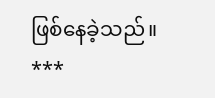ဖြစ်နေခဲ့သည်။
***